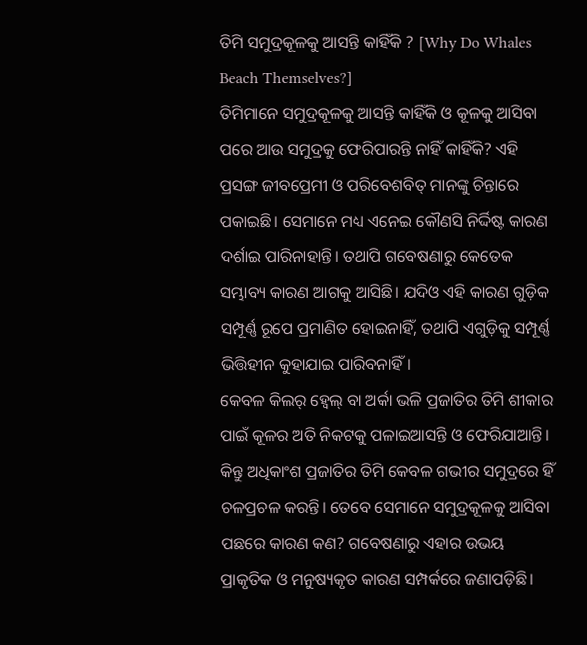ତିମି ସମୁଦ୍ରକୂଳକୁ ଆସନ୍ତି କାହିଁକି ? [Why Do Whales Beach Themselves?]
ତିମିମାନେ ସମୁଦ୍ରକୂଳକୁ ଆସନ୍ତି କାହିଁକି ଓ କୂଳକୁ ଆସିବା ପରେ ଆଉ ସମୁଦ୍ରକୁ ଫେରିପାରନ୍ତି ନାହିଁ କାହିଁକି? ଏହି ପ୍ରସଙ୍ଗ ଜୀବପ୍ରେମୀ ଓ ପରିବେଶବିତ୍ ମାନଙ୍କୁ ଚିନ୍ତାରେ ପକାଇଛି। ସେମାନେ ମଧ୍ୟ ଏନେଇ କୌଣସି ନିର୍ଦ୍ଦିଷ୍ଟ କାରଣ ଦର୍ଶାଇ ପାରିନାହାନ୍ତି। ତଥାପି ଗବେଷଣାରୁ କେତେକ ସମ୍ଭାବ୍ୟ କାରଣ ଆଗକୁ ଆସିଛି। ଯଦିଓ ଏହି କାରଣ ଗୁଡ଼ିକ ସମ୍ପୂର୍ଣ୍ଣ ରୂପେ ପ୍ରମାଣିତ ହୋଇନାହିଁ, ତଥାପି ଏଗୁଡ଼ିକୁ ସମ୍ପୂର୍ଣ୍ଣ ଭିତ୍ତିହୀନ କୁହାଯାଇ ପାରିବନାହିଁ।
କେବଳ କିଲର୍ ହ୍ୱେଲ୍ ବା ଅର୍କା ଭଳି ପ୍ରଜାତିର ତିମି ଶୀକାର ପାଇଁ କୂଳର ଅତି ନିକଟକୁ ପଳାଇଆସନ୍ତି ଓ ଫେରିଯାଆନ୍ତି। କିନ୍ତୁ ଅଧିକାଂଶ ପ୍ରଜାତିର ତିମି କେବଳ ଗଭୀର ସମୁଦ୍ରରେ ହିଁ ଚଳପ୍ରଚଳ କରନ୍ତି। ତେବେ ସେମାନେ ସମୁଦ୍ରକୂଳକୁ ଆସିବା ପଛରେ କାରଣ କଣ? ଗବେଷଣାରୁ ଏହାର ଉଭୟ ପ୍ରାକୃତିକ ଓ ମନୁଷ୍ୟକୃତ କାରଣ ସମ୍ପର୍କରେ ଜଣାପଡ଼ିଛି।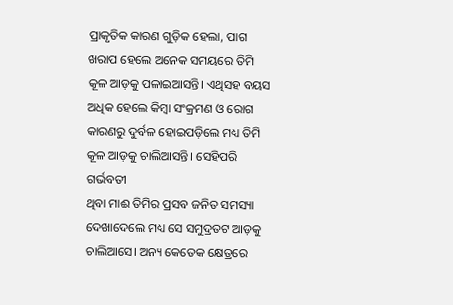ପ୍ରାକୃତିକ କାରଣ ଗୁଡ଼ିକ ହେଲା, ପାଗ ଖରାପ ହେଲେ ଅନେକ ସମୟରେ ତିମି କୂଳ ଆଡ଼କୁ ପଳାଇଆସନ୍ତି। ଏଥିସହ ବୟସ ଅଧିକ ହେଲେ କିମ୍ବା ସଂକ୍ରମଣ ଓ ରୋଗ କାରଣରୁ ଦୁର୍ବଳ ହୋଇପଡ଼ିଲେ ମଧ୍ୟ ତିମି କୂଳ ଆଡ଼କୁ ଚାଲିଆସନ୍ତି। ସେହିପରି ଗର୍ଭବତୀ
ଥିବା ମାଈ ତିମିର ପ୍ରସବ ଜନିତ ସମସ୍ୟା ଦେଖାଦେଲେ ମଧ୍ୟ ସେ ସମୁଦ୍ରତଟ ଆଡ଼କୁ ଚାଲିଆସେ। ଅନ୍ୟ କେତେକ କ୍ଷେତ୍ରରେ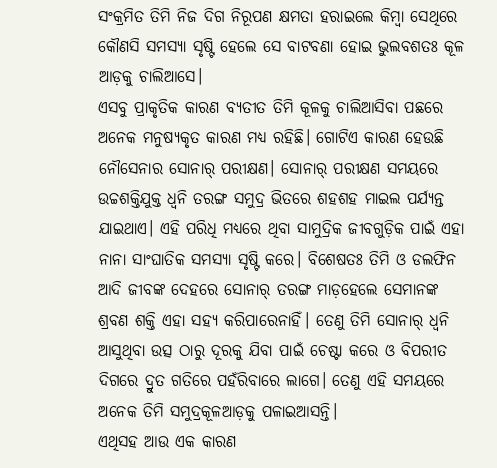ସଂକ୍ରମିତ ତିମି ନିଜ ଦିଗ ନିରୂପଣ କ୍ଷମତା ହରାଇଲେ କିମ୍ବା ସେଥିରେ କୌଣସି ସମସ୍ୟା ସୃଷ୍ଟି ହେଲେ ସେ ବାଟବଣା ହୋଇ ଭୁଲବଶତଃ କୂଳ ଆଡ଼କୁ ଚାଲିଆସେ।
ଏସବୁ ପ୍ରାକୃତିକ କାରଣ ବ୍ୟତୀତ ତିମି କୂଳକୁ ଚାଲିଆସିବା ପଛରେ ଅନେକ ମନୁଷ୍ୟକୃତ କାରଣ ମଧ୍ୟ ରହିଛି। ଗୋଟିଏ କାରଣ ହେଉଛି ନୌସେନାର ସୋନାର୍ ପରୀକ୍ଷଣ। ସୋନାର୍ ପରୀକ୍ଷଣ ସମୟରେ ଉଚ୍ଚଶକ୍ତିଯୁକ୍ତ ଧ୍ୱନି ତରଙ୍ଗ ସମୁଦ୍ର ଭିତରେ ଶହଶହ ମାଇଲ ପର୍ଯ୍ୟନ୍ତ ଯାଇଥାଏ। ଏହି ପରିଧି ମଧ୍ୟରେ ଥିବା ସାମୁଦ୍ରିକ ଜୀବଗୁଡ଼ିକ ପାଇଁ ଏହା ନାନା ସାଂଘାତିକ ସମସ୍ୟା ସୃଷ୍ଟି କରେ। ବିଶେଷତଃ ତିମି ଓ ଡଲଫିନ ଆଦି ଜୀବଙ୍କ ଦେହରେ ସୋନାର୍ ତରଙ୍ଗ ମାଡ଼ହେଲେ ସେମାନଙ୍କ ଶ୍ରବଣ ଶକ୍ତି ଏହା ସହ୍ୟ କରିପାରେନାହିଁ। ତେଣୁ ତିମି ସୋନାର୍ ଧ୍ୱନି ଆସୁଥିବା ଉତ୍ସ ଠାରୁ ଦୂରକୁ ଯିବା ପାଇଁ ଚେଷ୍ଟା କରେ ଓ ବିପରୀତ ଦିଗରେ ଦ୍ରୁତ ଗତିରେ ପହଁରିବାରେ ଲାଗେ। ତେଣୁ ଏହି ସମୟରେ ଅନେକ ତିମି ସମୁଦ୍ରକୂଳଆଡ଼କୁ ପଳାଇଆସନ୍ତି।
ଏଥିସହ ଆଉ ଏକ କାରଣ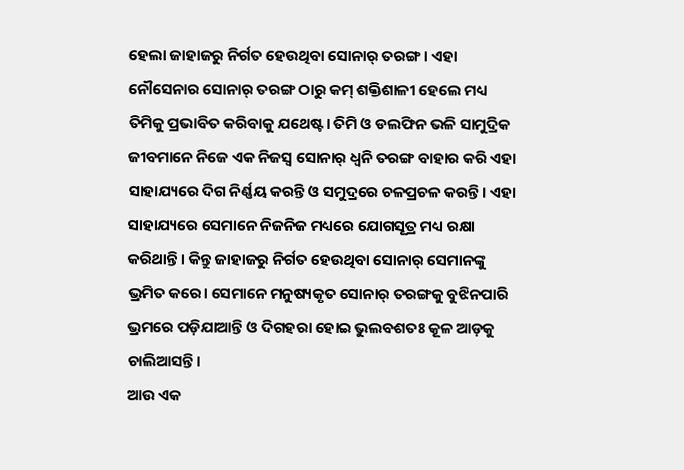ହେଲା ଜାହାଜରୁ ନିର୍ଗତ ହେଉଥିବା ସୋନାର୍ ତରଙ୍ଗ। ଏହା ନୌସେନାର ସୋନାର୍ ତରଙ୍ଗ ଠାରୁ କମ୍ ଶକ୍ତିଶାଳୀ ହେଲେ ମଧ୍ୟ ତିମିକୁ ପ୍ରଭାବିତ କରିବାକୁ ଯଥେଷ୍ଟ। ତିମି ଓ ଡଲଫିନ ଭଳି ସାମୁଦ୍ରିକ ଜୀବମାନେ ନିଜେ ଏକ ନିଜସ୍ୱ ସୋନାର୍ ଧ୍ୱନି ତରଙ୍ଗ ବାହାର କରି ଏହା ସାହାଯ୍ୟରେ ଦିଗ ନିର୍ଣ୍ଣୟ କରନ୍ତି ଓ ସମୁଦ୍ରରେ ଚଳପ୍ରଚଳ କରନ୍ତି। ଏହା ସାହାଯ୍ୟରେ ସେମାନେ ନିଜନିଜ ମଧ୍ୟରେ ଯୋଗସୂତ୍ର ମଧ୍ୟ ରକ୍ଷା କରିଥାନ୍ତି। କିନ୍ତୁ ଜାହାଜରୁ ନିର୍ଗତ ହେଉଥିବା ସୋନାର୍ ସେମାନଙ୍କୁ ଭ୍ରମିତ କରେ। ସେମାନେ ମନୁଷ୍ୟକୃତ ସୋନାର୍ ତରଙ୍ଗକୁ ବୁଝିନପାରି ଭ୍ରମରେ ପଡ଼ିଯାଆନ୍ତି ଓ ଦିଗହରା ହୋଇ ଭୁଲବଶତଃ କୂଳ ଆଡ଼କୁ ଚାଲିଆସନ୍ତି।
ଆଉ ଏକ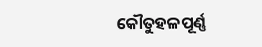କୌତୁହଳପୂର୍ଣ୍ଣ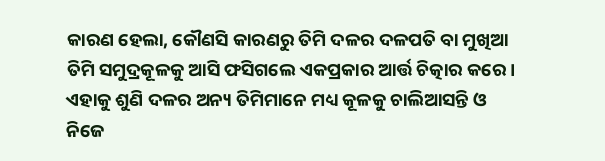କାରଣ ହେଲା, କୌଣସି କାରଣରୁ ତିମି ଦଳର ଦଳପତି ବା ମୁଖିଆ ତିମି ସମୁଦ୍ରକୂଳକୁ ଆସି ଫସିଗଲେ ଏକପ୍ରକାର ଆର୍ତ୍ତ ଚିତ୍କାର କରେ। ଏହାକୁ ଶୁଣି ଦଳର ଅନ୍ୟ ତିମିମାନେ ମଧ୍ୟ କୂଳକୁ ଚାଲିଆସନ୍ତି ଓ ନିଜେ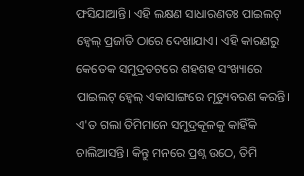ଫସିଯାଆନ୍ତି। ଏହି ଲକ୍ଷଣ ସାଧାରଣତଃ ପାଇଲଟ୍ ହ୍ୱେଲ୍ ପ୍ରଜାତି ଠାରେ ଦେଖାଯାଏ। ଏହି କାରଣରୁ କେତେକ ସମୁଦ୍ରତଟରେ ଶହଶହ ସଂଖ୍ୟାରେ ପାଇଲଟ୍ ହ୍ୱେଲ୍ ଏକାସାଙ୍ଗରେ ମୃତ୍ୟୁବରଣ କରନ୍ତି।
ଏ'ତ ଗଲା ତିମିମାନେ ସମୁଦ୍ରକୂଳକୁ କାହିଁକି ଚାଲିଆସନ୍ତି। କିନ୍ତୁ ମନରେ ପ୍ରଶ୍ନ ଉଠେ, ତିମି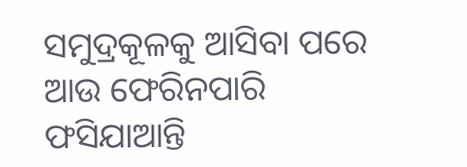ସମୁଦ୍ରକୂଳକୁ ଆସିବା ପରେ ଆଉ ଫେରିନପାରି ଫସିଯାଆନ୍ତି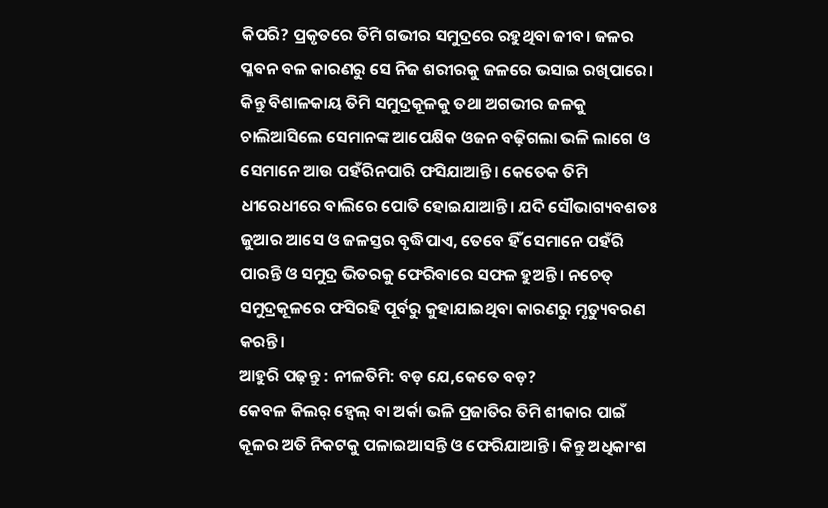କିପରି? ପ୍ରକୃତରେ ତିମି ଗଭୀର ସମୁଦ୍ରରେ ରହୁଥିବା ଜୀବ। ଜଳର ପ୍ଳବନ ବଳ କାରଣରୁ ସେ ନିଜ ଶରୀରକୁ ଜଳରେ ଭସାଇ ରଖିପାରେ। କିନ୍ତୁ ବିଶାଳକାୟ ତିମି ସମୁଦ୍ରକୂଳକୁ ତଥା ଅଗଭୀର ଜଳକୁ ଚାଲିଆସିଲେ ସେମାନଙ୍କ ଆପେକ୍ଷିକ ଓଜନ ବଢ଼ିଗଲା ଭଳି ଲାଗେ ଓ ସେମାନେ ଆଉ ପହଁରିନପାରି ଫସିଯାଆନ୍ତି। କେତେକ ତିମି ଧୀରେଧୀରେ ବାଲିରେ ପୋତି ହୋଇଯାଆନ୍ତି। ଯଦି ସୌଭାଗ୍ୟବଶତଃ ଜୁଆର ଆସେ ଓ ଜଳସ୍ତର ବୃଦ୍ଧିପାଏ, ତେବେ ହିଁ ସେମାନେ ପହଁରି ପାରନ୍ତି ଓ ସମୁଦ୍ର ଭିତରକୁ ଫେରିବାରେ ସଫଳ ହୁଅନ୍ତି। ନଚେତ୍ ସମୁଦ୍ରକୂଳରେ ଫସିରହି ପୂର୍ବରୁ କୁହାଯାଇଥିବା କାରଣରୁ ମୃତ୍ୟୁବରଣ କରନ୍ତି।
ଆହୁରି ପଢ଼ନ୍ତୁ : ନୀଳତିମି: ବଡ଼ ଯେ,କେତେ ବଡ଼?
କେବଳ କିଲର୍ ହ୍ୱେଲ୍ ବା ଅର୍କା ଭଳି ପ୍ରଜାତିର ତିମି ଶୀକାର ପାଇଁ କୂଳର ଅତି ନିକଟକୁ ପଳାଇଆସନ୍ତି ଓ ଫେରିଯାଆନ୍ତି। କିନ୍ତୁ ଅଧିକାଂଶ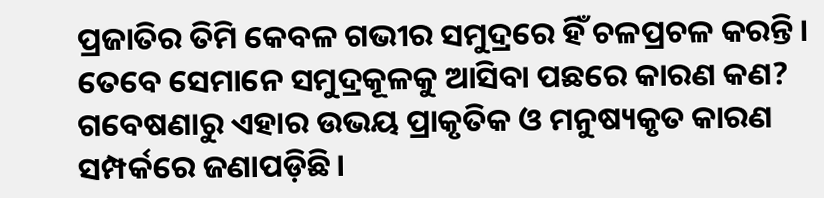ପ୍ରଜାତିର ତିମି କେବଳ ଗଭୀର ସମୁଦ୍ରରେ ହିଁ ଚଳପ୍ରଚଳ କରନ୍ତି। ତେବେ ସେମାନେ ସମୁଦ୍ରକୂଳକୁ ଆସିବା ପଛରେ କାରଣ କଣ? ଗବେଷଣାରୁ ଏହାର ଉଭୟ ପ୍ରାକୃତିକ ଓ ମନୁଷ୍ୟକୃତ କାରଣ ସମ୍ପର୍କରେ ଜଣାପଡ଼ିଛି।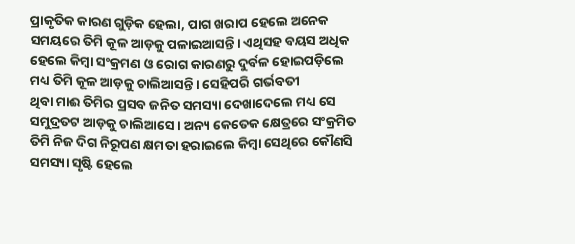ପ୍ରାକୃତିକ କାରଣ ଗୁଡ଼ିକ ହେଲା, ପାଗ ଖରାପ ହେଲେ ଅନେକ ସମୟରେ ତିମି କୂଳ ଆଡ଼କୁ ପଳାଇଆସନ୍ତି। ଏଥିସହ ବୟସ ଅଧିକ ହେଲେ କିମ୍ବା ସଂକ୍ରମଣ ଓ ରୋଗ କାରଣରୁ ଦୁର୍ବଳ ହୋଇପଡ଼ିଲେ ମଧ୍ୟ ତିମି କୂଳ ଆଡ଼କୁ ଚାଲିଆସନ୍ତି। ସେହିପରି ଗର୍ଭବତୀ
ଥିବା ମାଈ ତିମିର ପ୍ରସବ ଜନିତ ସମସ୍ୟା ଦେଖାଦେଲେ ମଧ୍ୟ ସେ ସମୁଦ୍ରତଟ ଆଡ଼କୁ ଚାଲିଆସେ। ଅନ୍ୟ କେତେକ କ୍ଷେତ୍ରରେ ସଂକ୍ରମିତ ତିମି ନିଜ ଦିଗ ନିରୂପଣ କ୍ଷମତା ହରାଇଲେ କିମ୍ବା ସେଥିରେ କୌଣସି ସମସ୍ୟା ସୃଷ୍ଟି ହେଲେ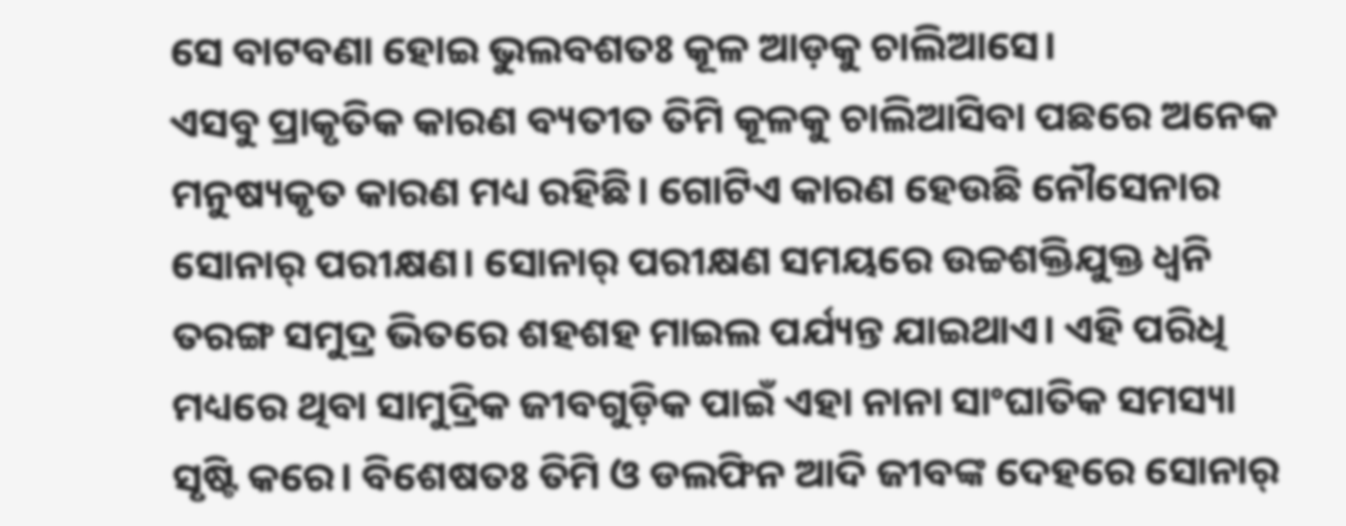ସେ ବାଟବଣା ହୋଇ ଭୁଲବଶତଃ କୂଳ ଆଡ଼କୁ ଚାଲିଆସେ।
ଏସବୁ ପ୍ରାକୃତିକ କାରଣ ବ୍ୟତୀତ ତିମି କୂଳକୁ ଚାଲିଆସିବା ପଛରେ ଅନେକ ମନୁଷ୍ୟକୃତ କାରଣ ମଧ୍ୟ ରହିଛି। ଗୋଟିଏ କାରଣ ହେଉଛି ନୌସେନାର ସୋନାର୍ ପରୀକ୍ଷଣ। ସୋନାର୍ ପରୀକ୍ଷଣ ସମୟରେ ଉଚ୍ଚଶକ୍ତିଯୁକ୍ତ ଧ୍ୱନି ତରଙ୍ଗ ସମୁଦ୍ର ଭିତରେ ଶହଶହ ମାଇଲ ପର୍ଯ୍ୟନ୍ତ ଯାଇଥାଏ। ଏହି ପରିଧି ମଧ୍ୟରେ ଥିବା ସାମୁଦ୍ରିକ ଜୀବଗୁଡ଼ିକ ପାଇଁ ଏହା ନାନା ସାଂଘାତିକ ସମସ୍ୟା ସୃଷ୍ଟି କରେ। ବିଶେଷତଃ ତିମି ଓ ଡଲଫିନ ଆଦି ଜୀବଙ୍କ ଦେହରେ ସୋନାର୍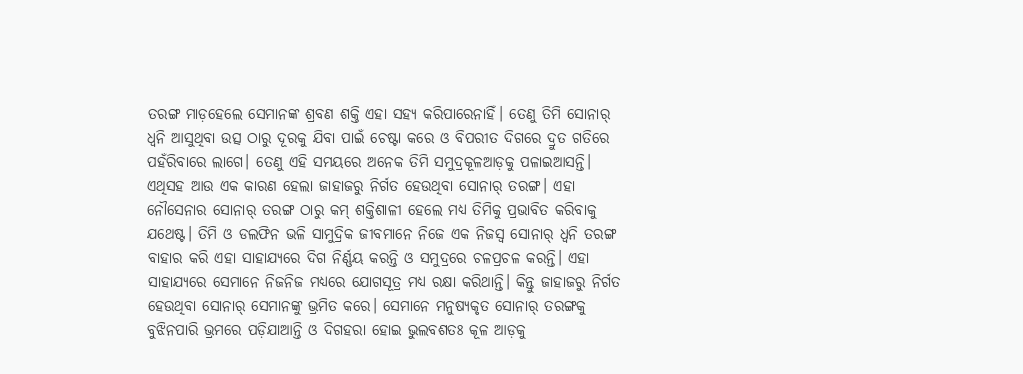ତରଙ୍ଗ ମାଡ଼ହେଲେ ସେମାନଙ୍କ ଶ୍ରବଣ ଶକ୍ତି ଏହା ସହ୍ୟ କରିପାରେନାହିଁ। ତେଣୁ ତିମି ସୋନାର୍ ଧ୍ୱନି ଆସୁଥିବା ଉତ୍ସ ଠାରୁ ଦୂରକୁ ଯିବା ପାଇଁ ଚେଷ୍ଟା କରେ ଓ ବିପରୀତ ଦିଗରେ ଦ୍ରୁତ ଗତିରେ ପହଁରିବାରେ ଲାଗେ। ତେଣୁ ଏହି ସମୟରେ ଅନେକ ତିମି ସମୁଦ୍ରକୂଳଆଡ଼କୁ ପଳାଇଆସନ୍ତି।
ଏଥିସହ ଆଉ ଏକ କାରଣ ହେଲା ଜାହାଜରୁ ନିର୍ଗତ ହେଉଥିବା ସୋନାର୍ ତରଙ୍ଗ। ଏହା ନୌସେନାର ସୋନାର୍ ତରଙ୍ଗ ଠାରୁ କମ୍ ଶକ୍ତିଶାଳୀ ହେଲେ ମଧ୍ୟ ତିମିକୁ ପ୍ରଭାବିତ କରିବାକୁ ଯଥେଷ୍ଟ। ତିମି ଓ ଡଲଫିନ ଭଳି ସାମୁଦ୍ରିକ ଜୀବମାନେ ନିଜେ ଏକ ନିଜସ୍ୱ ସୋନାର୍ ଧ୍ୱନି ତରଙ୍ଗ ବାହାର କରି ଏହା ସାହାଯ୍ୟରେ ଦିଗ ନିର୍ଣ୍ଣୟ କରନ୍ତି ଓ ସମୁଦ୍ରରେ ଚଳପ୍ରଚଳ କରନ୍ତି। ଏହା ସାହାଯ୍ୟରେ ସେମାନେ ନିଜନିଜ ମଧ୍ୟରେ ଯୋଗସୂତ୍ର ମଧ୍ୟ ରକ୍ଷା କରିଥାନ୍ତି। କିନ୍ତୁ ଜାହାଜରୁ ନିର୍ଗତ ହେଉଥିବା ସୋନାର୍ ସେମାନଙ୍କୁ ଭ୍ରମିତ କରେ। ସେମାନେ ମନୁଷ୍ୟକୃତ ସୋନାର୍ ତରଙ୍ଗକୁ ବୁଝିନପାରି ଭ୍ରମରେ ପଡ଼ିଯାଆନ୍ତି ଓ ଦିଗହରା ହୋଇ ଭୁଲବଶତଃ କୂଳ ଆଡ଼କୁ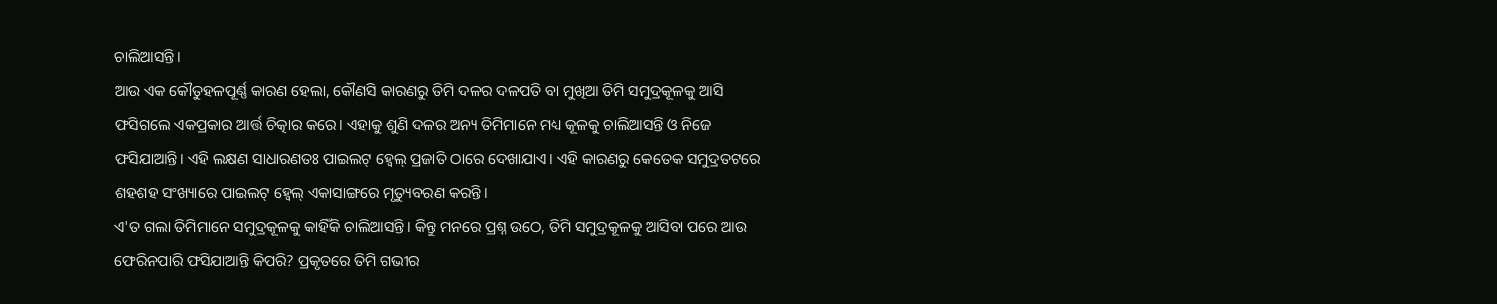ଚାଲିଆସନ୍ତି।
ଆଉ ଏକ କୌତୁହଳପୂର୍ଣ୍ଣ କାରଣ ହେଲା, କୌଣସି କାରଣରୁ ତିମି ଦଳର ଦଳପତି ବା ମୁଖିଆ ତିମି ସମୁଦ୍ରକୂଳକୁ ଆସି ଫସିଗଲେ ଏକପ୍ରକାର ଆର୍ତ୍ତ ଚିତ୍କାର କରେ। ଏହାକୁ ଶୁଣି ଦଳର ଅନ୍ୟ ତିମିମାନେ ମଧ୍ୟ କୂଳକୁ ଚାଲିଆସନ୍ତି ଓ ନିଜେ ଫସିଯାଆନ୍ତି। ଏହି ଲକ୍ଷଣ ସାଧାରଣତଃ ପାଇଲଟ୍ ହ୍ୱେଲ୍ ପ୍ରଜାତି ଠାରେ ଦେଖାଯାଏ। ଏହି କାରଣରୁ କେତେକ ସମୁଦ୍ରତଟରେ ଶହଶହ ସଂଖ୍ୟାରେ ପାଇଲଟ୍ ହ୍ୱେଲ୍ ଏକାସାଙ୍ଗରେ ମୃତ୍ୟୁବରଣ କରନ୍ତି।
ଏ'ତ ଗଲା ତିମିମାନେ ସମୁଦ୍ରକୂଳକୁ କାହିଁକି ଚାଲିଆସନ୍ତି। କିନ୍ତୁ ମନରେ ପ୍ରଶ୍ନ ଉଠେ, ତିମି ସମୁଦ୍ରକୂଳକୁ ଆସିବା ପରେ ଆଉ ଫେରିନପାରି ଫସିଯାଆନ୍ତି କିପରି? ପ୍ରକୃତରେ ତିମି ଗଭୀର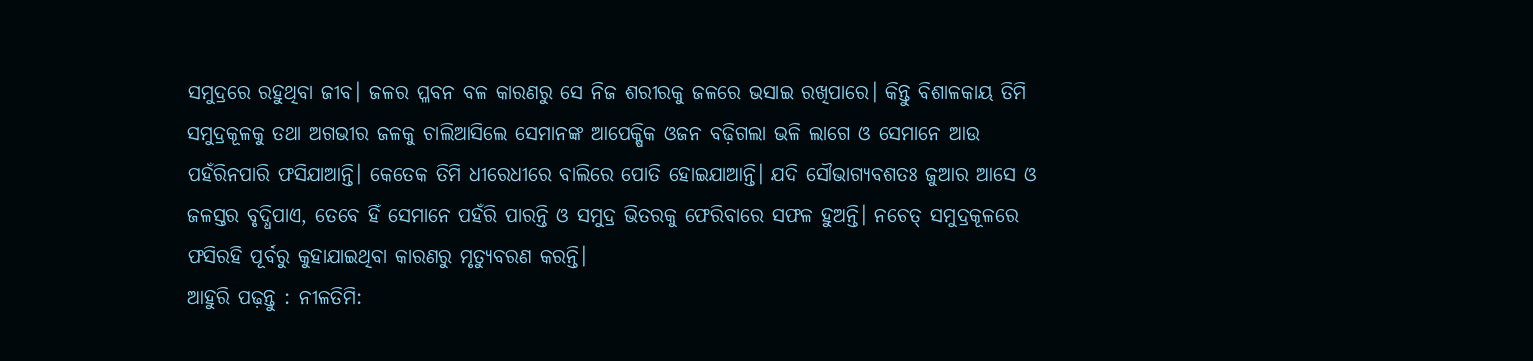ସମୁଦ୍ରରେ ରହୁଥିବା ଜୀବ। ଜଳର ପ୍ଳବନ ବଳ କାରଣରୁ ସେ ନିଜ ଶରୀରକୁ ଜଳରେ ଭସାଇ ରଖିପାରେ। କିନ୍ତୁ ବିଶାଳକାୟ ତିମି ସମୁଦ୍ରକୂଳକୁ ତଥା ଅଗଭୀର ଜଳକୁ ଚାଲିଆସିଲେ ସେମାନଙ୍କ ଆପେକ୍ଷିକ ଓଜନ ବଢ଼ିଗଲା ଭଳି ଲାଗେ ଓ ସେମାନେ ଆଉ ପହଁରିନପାରି ଫସିଯାଆନ୍ତି। କେତେକ ତିମି ଧୀରେଧୀରେ ବାଲିରେ ପୋତି ହୋଇଯାଆନ୍ତି। ଯଦି ସୌଭାଗ୍ୟବଶତଃ ଜୁଆର ଆସେ ଓ ଜଳସ୍ତର ବୃଦ୍ଧିପାଏ, ତେବେ ହିଁ ସେମାନେ ପହଁରି ପାରନ୍ତି ଓ ସମୁଦ୍ର ଭିତରକୁ ଫେରିବାରେ ସଫଳ ହୁଅନ୍ତି। ନଚେତ୍ ସମୁଦ୍ରକୂଳରେ ଫସିରହି ପୂର୍ବରୁ କୁହାଯାଇଥିବା କାରଣରୁ ମୃତ୍ୟୁବରଣ କରନ୍ତି।
ଆହୁରି ପଢ଼ନ୍ତୁ : ନୀଳତିମି: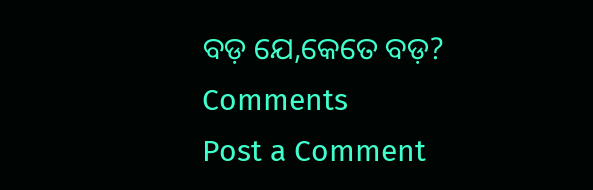ବଡ଼ ଯେ,କେତେ ବଡ଼?
Comments
Post a Comment